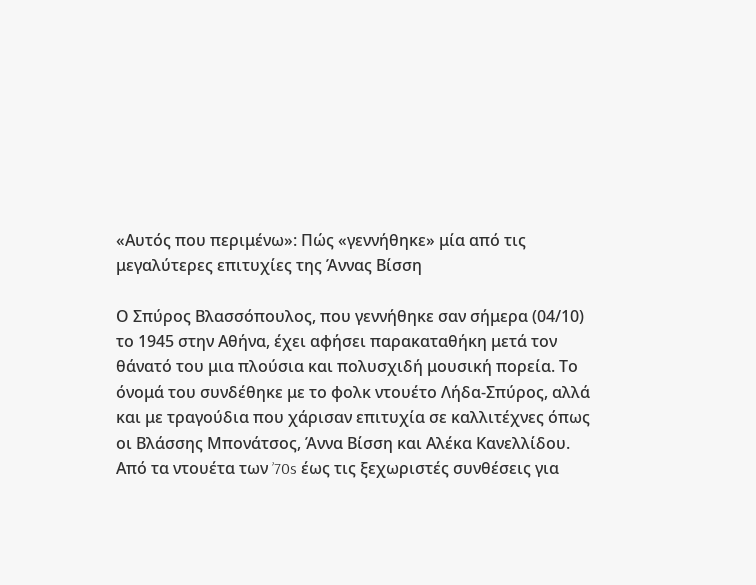«Αυτός που περιμένω»: Πώς «γεννήθηκε» μία από τις μεγαλύτερες επιτυχίες της Άννας Βίσση

Ο Σπύρος Βλασσόπουλος, που γεννήθηκε σαν σήμερα (04/10) το 1945 στην Αθήνα, έχει αφήσει παρακαταθήκη μετά τον θάνατό του μια πλούσια και πολυσχιδή μουσική πορεία. Το όνομά του συνδέθηκε με το φολκ ντουέτο Λήδα-Σπύρος, αλλά και με τραγούδια που χάρισαν επιτυχία σε καλλιτέχνες όπως οι Βλάσσης Μπονάτσος, Άννα Βίσση και Αλέκα Κανελλίδου.
Από τα ντουέτα των ’70s έως τις ξεχωριστές συνθέσεις για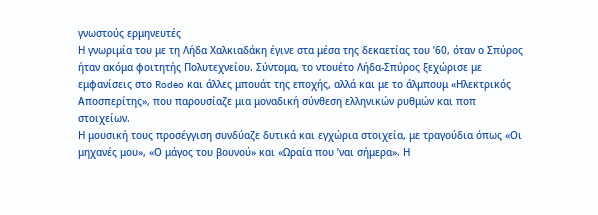γνωστούς ερμηνευτές
Η γνωριμία του με τη Λήδα Χαλκιαδάκη έγινε στα μέσα της δεκαετίας του ’60, όταν ο Σπύρος ήταν ακόμα φοιτητής Πολυτεχνείου. Σύντομα, το ντουέτο Λήδα-Σπύρος ξεχώρισε με εμφανίσεις στο Rodeo και άλλες μπουάτ της εποχής, αλλά και με το άλμπουμ «Ηλεκτρικός Αποσπερίτης», που παρουσίαζε μια μοναδική σύνθεση ελληνικών ρυθμών και ποπ στοιχείων.
Η μουσική τους προσέγγιση συνδύαζε δυτικά και εγχώρια στοιχεία, με τραγούδια όπως «Οι μηχανές μου», «Ο μάγος του βουνού» και «Ωραία που ’ναι σήμερα». Η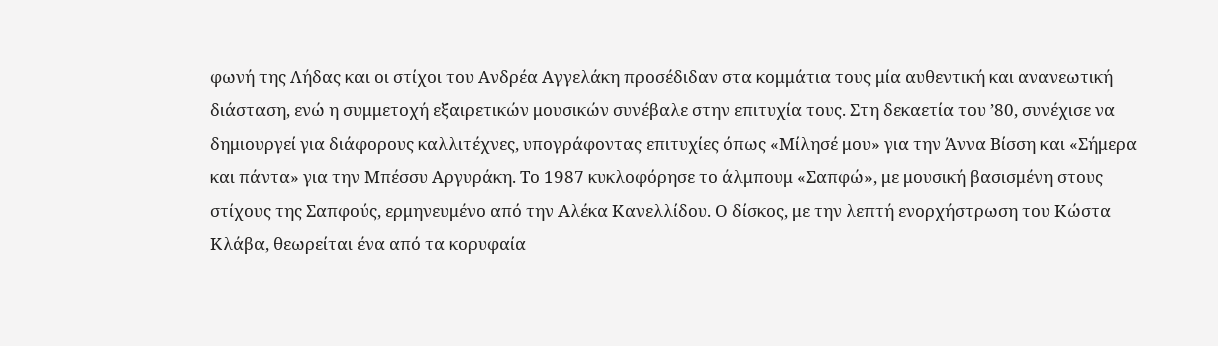φωνή της Λήδας και οι στίχοι του Ανδρέα Αγγελάκη προσέδιδαν στα κομμάτια τους μία αυθεντική και ανανεωτική διάσταση, ενώ η συμμετοχή εξαιρετικών μουσικών συνέβαλε στην επιτυχία τους. Στη δεκαετία του ’80, συνέχισε να δημιουργεί για διάφορους καλλιτέχνες, υπογράφοντας επιτυχίες όπως «Μίλησέ μου» για την Άννα Βίσση και «Σήμερα και πάντα» για την Μπέσσυ Αργυράκη. Το 1987 κυκλοφόρησε το άλμπουμ «Σαπφώ», με μουσική βασισμένη στους στίχους της Σαπφούς, ερμηνευμένο από την Αλέκα Κανελλίδου. Ο δίσκος, με την λεπτή ενορχήστρωση του Κώστα Κλάβα, θεωρείται ένα από τα κορυφαία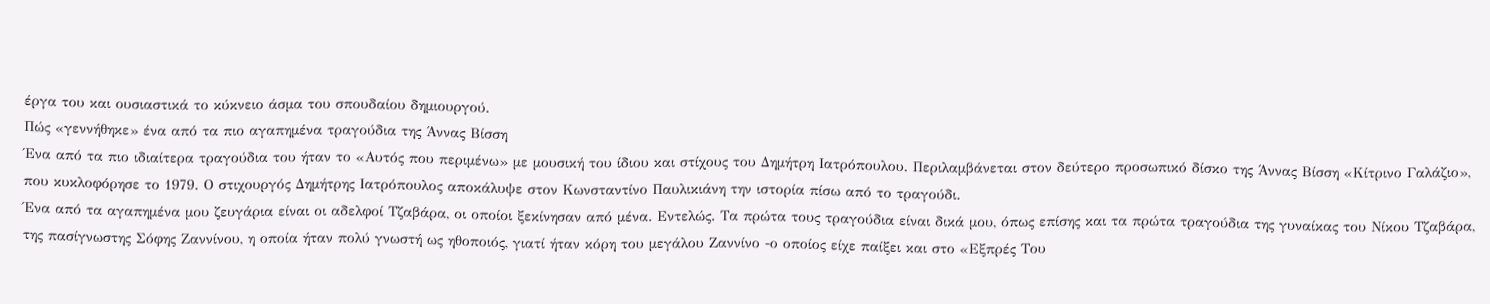έργα του και ουσιαστικά το κύκνειο άσμα του σπουδαίου δημιουργού.
Πώς «γεννήθηκε» ένα από τα πιο αγαπημένα τραγούδια της Άννας Βίσση
Ένα από τα πιο ιδιαίτερα τραγούδια του ήταν το «Αυτός που περιμένω» με μουσική του ίδιου και στίχους του Δημήτρη Ιατρόπουλου. Περιλαμβάνεται στον δεύτερο προσωπικό δίσκο της Άννας Βίσση «Κίτρινο Γαλάζιο», που κυκλοφόρησε το 1979. Ο στιχουργός Δημήτρης Ιατρόπουλος αποκάλυψε στον Κωνσταντίνο Παυλικιάνη την ιστορία πίσω από το τραγούδι.
Ένα από τα αγαπημένα μου ζευγάρια είναι οι αδελφοί Τζαβάρα, οι οποίοι ξεκίνησαν από μένα. Εντελώς. Τα πρώτα τους τραγούδια είναι δικά μου, όπως επίσης και τα πρώτα τραγούδια της γυναίκας του Νίκου Τζαβάρα, της πασίγνωστης Σόφης Ζαννίνου, η οποία ήταν πολύ γνωστή ως ηθοποιός, γιατί ήταν κόρη του μεγάλου Ζαννίνο -ο οποίος είχε παίξει και στο «Εξπρές Του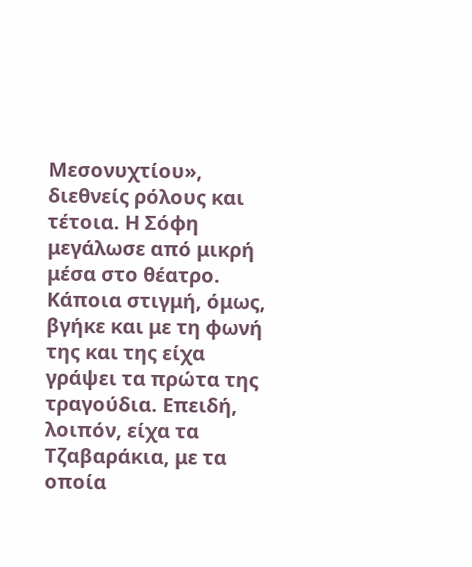Μεσονυχτίου», διεθνείς ρόλους και τέτοια. Η Σόφη μεγάλωσε από μικρή μέσα στο θέατρο. Κάποια στιγμή, όμως, βγήκε και με τη φωνή της και της είχα γράψει τα πρώτα της τραγούδια. Επειδή, λοιπόν, είχα τα Τζαβαράκια, με τα οποία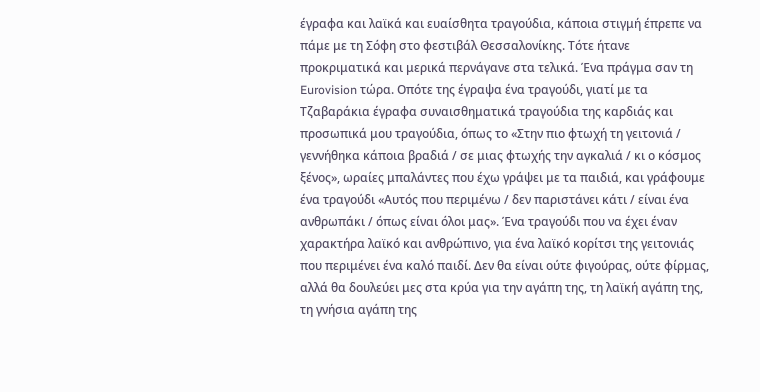έγραφα και λαϊκά και ευαίσθητα τραγούδια, κάποια στιγμή έπρεπε να πάμε με τη Σόφη στο φεστιβάλ Θεσσαλονίκης. Τότε ήτανε προκριματικά και μερικά περνάγανε στα τελικά. Ένα πράγμα σαν τη Eurovision τώρα. Οπότε της έγραψα ένα τραγούδι, γιατί με τα Τζαβαράκια έγραφα συναισθηματικά τραγούδια της καρδιάς και προσωπικά μου τραγούδια, όπως το «Στην πιο φτωχή τη γειτονιά / γεννήθηκα κάποια βραδιά / σε μιας φτωχής την αγκαλιά / κι ο κόσμος ξένος», ωραίες μπαλάντες που έχω γράψει με τα παιδιά, και γράφουμε ένα τραγούδι «Αυτός που περιμένω / δεν παριστάνει κάτι / είναι ένα ανθρωπάκι / όπως είναι όλοι μας». Ένα τραγούδι που να έχει έναν χαρακτήρα λαϊκό και ανθρώπινο, για ένα λαϊκό κορίτσι της γειτονιάς που περιμένει ένα καλό παιδί. Δεν θα είναι ούτε φιγούρας, ούτε φίρμας, αλλά θα δουλεύει μες στα κρύα για την αγάπη της, τη λαϊκή αγάπη της, τη γνήσια αγάπη της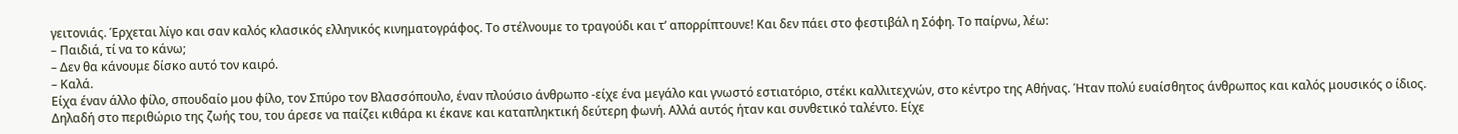γειτονιάς. Έρχεται λίγο και σαν καλός κλασικός ελληνικός κινηματογράφος. Το στέλνουμε το τραγούδι και τ’ απορρίπτουνε! Και δεν πάει στο φεστιβάλ η Σόφη. Το παίρνω, λέω:
– Παιδιά, τί να το κάνω;
– Δεν θα κάνουμε δίσκο αυτό τον καιρό.
– Καλά.
Είχα έναν άλλο φίλο, σπουδαίο μου φίλο, τον Σπύρο τον Βλασσόπουλο, έναν πλούσιο άνθρωπο -είχε ένα μεγάλο και γνωστό εστιατόριο, στέκι καλλιτεχνών, στο κέντρο της Αθήνας. Ήταν πολύ ευαίσθητος άνθρωπος και καλός μουσικός ο ίδιος. Δηλαδή στο περιθώριο της ζωής του, του άρεσε να παίζει κιθάρα κι έκανε και καταπληκτική δεύτερη φωνή. Αλλά αυτός ήταν και συνθετικό ταλέντο. Είχε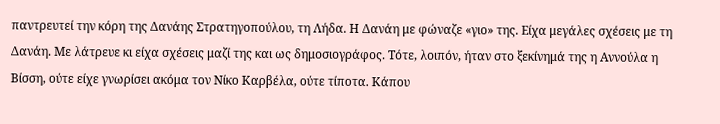παντρευτεί την κόρη της Δανάης Στρατηγοπούλου, τη Λήδα. Η Δανάη με φώναζε «γιο» της. Είχα μεγάλες σχέσεις με τη Δανάη. Με λάτρευε κι είχα σχέσεις μαζί της και ως δημοσιογράφος. Τότε, λοιπόν, ήταν στο ξεκίνημά της η Αννούλα η Βίσση, ούτε είχε γνωρίσει ακόμα τον Νίκο Καρβέλα, ούτε τίποτα. Κάπου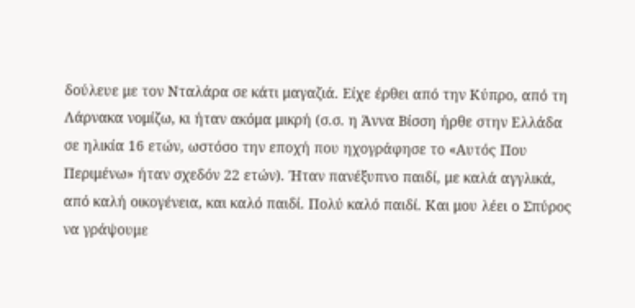δούλευε με τον Νταλάρα σε κάτι μαγαζιά. Είχε έρθει από την Κύπρο, από τη Λάρνακα νομίζω, κι ήταν ακόμα μικρή (σ.σ. η Άννα Βίσση ήρθε στην Ελλάδα σε ηλικία 16 ετών, ωστόσο την εποχή που ηχογράφησε το «Αυτός Που Περιμένω» ήταν σχεδόν 22 ετών). Ήταν πανέξυπνο παιδί, με καλά αγγλικά, από καλή οικογένεια, και καλό παιδί. Πολύ καλό παιδί. Και μου λέει ο Σπύρος να γράψουμε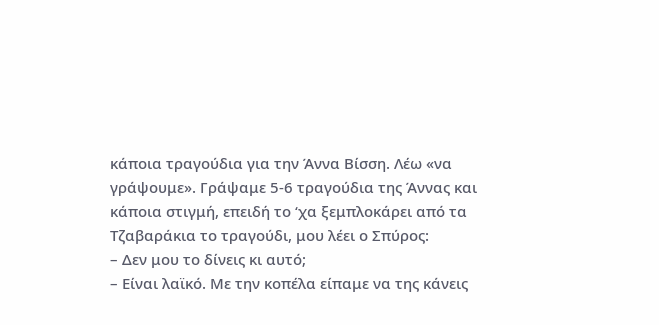κάποια τραγούδια για την Άννα Βίσση. Λέω «να γράψουμε». Γράψαμε 5-6 τραγούδια της Άννας και κάποια στιγμή, επειδή το ‘χα ξεμπλοκάρει από τα Τζαβαράκια το τραγούδι, μου λέει ο Σπύρος:
– Δεν μου το δίνεις κι αυτό;
– Είναι λαϊκό. Με την κοπέλα είπαμε να της κάνεις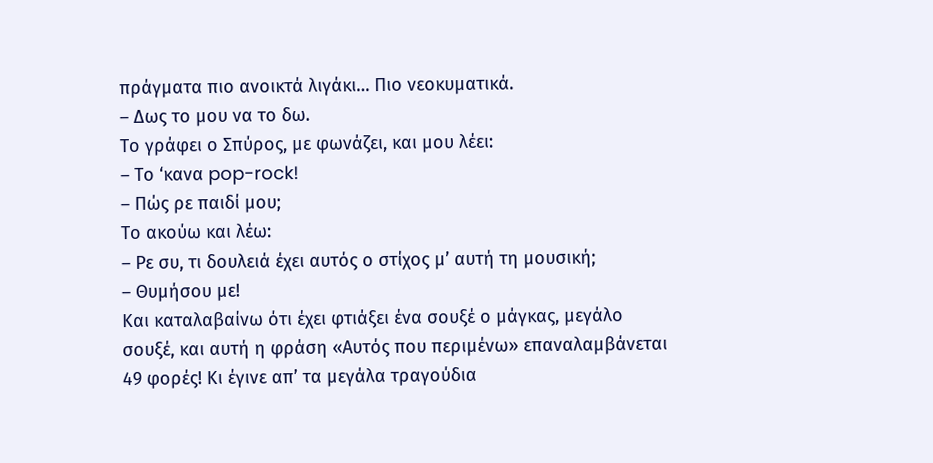πράγματα πιο ανοικτά λιγάκι… Πιο νεοκυματικά.
– Δως το μου να το δω.
Το γράφει ο Σπύρος, με φωνάζει, και μου λέει:
– Το ‘κανα pop-rock!
– Πώς ρε παιδί μου;
Το ακούω και λέω:
– Ρε συ, τι δουλειά έχει αυτός ο στίχος μ’ αυτή τη μουσική;
– Θυμήσου με!
Και καταλαβαίνω ότι έχει φτιάξει ένα σουξέ ο μάγκας, μεγάλο σουξέ, και αυτή η φράση «Αυτός που περιμένω» επαναλαμβάνεται 49 φορές! Κι έγινε απ’ τα μεγάλα τραγούδια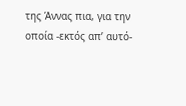της Άννας πια, για την οποία -εκτός απ’ αυτό-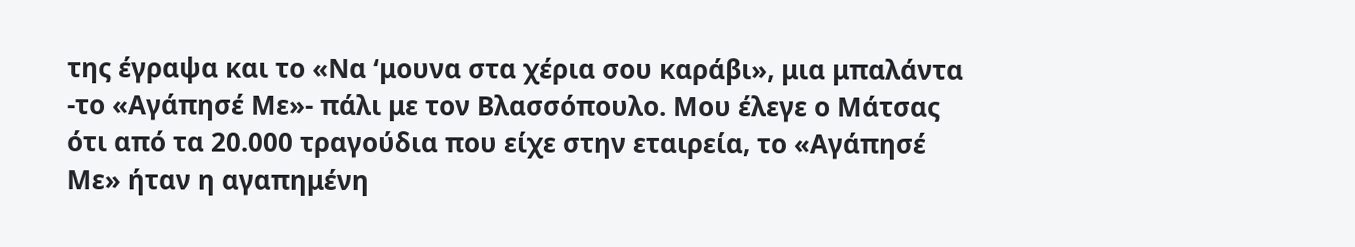της έγραψα και το «Να ‘μουνα στα χέρια σου καράβι», μια μπαλάντα -το «Αγάπησέ Με»- πάλι με τον Βλασσόπουλο. Μου έλεγε ο Μάτσας ότι από τα 20.000 τραγούδια που είχε στην εταιρεία, το «Αγάπησέ Με» ήταν η αγαπημένη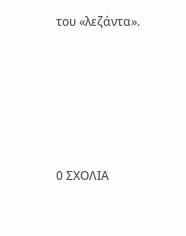του «λεζάντα».






0 ΣΧΟΛΙΑ